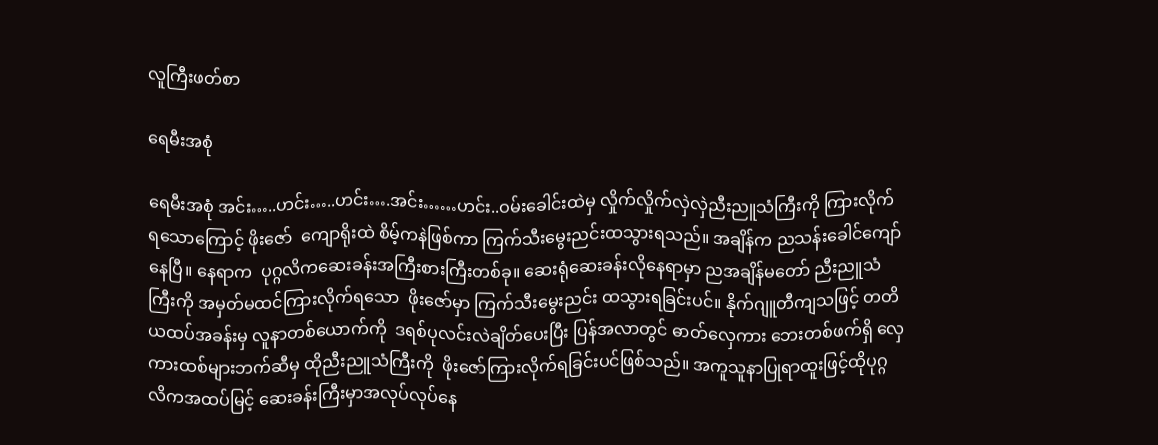လူကြီးဖတ်စာ

ရေမီးအစုံ

ရေမီးအစုံ အင်း…..ဟင်း…..ဟင်း….အင်း……ဟင်း..ဝမ်းခေါင်းထဲမှ လှိုက်လှိုက်လှဲလှဲညီးညူသံကြီးကို ကြားလိုက်ရသောကြောင့် ဖိုးဇော်  ကျောရိုးထဲ စိမ့်ကနဲဖြစ်ကာ ကြက်သီးမွေးညင်းထသွားရသည်။ အချိန်က ညသန်းခေါင်ကျော်နေပြီ။ နေရာက  ပုဂ္ဂလိကဆေးခန်းအကြီးစားကြီးတစ်ခု။ ဆေးရုံဆေးခန်းလိုနေရာမှာ ညအချိန်မတော် ညီးညူသံကြီးကို အမှတ်မထင်ကြားလိုက်ရသော  ဖိုးဇော်မှာ ကြက်သီးမွေးညင်း ထသွားရခြင်းပင်။ နိုက်ဂျူတီကျသဖြင့် တတိယထပ်အခန်းမှ လူနာတစ်ယောက်ကို  ဒရစ်ပုလင်းလဲချိတ်ပေးပြီး ပြန်အလာတွင် ဓာတ်လှေကား ဘေးတစ်ဖက်ရှိ လှေကားထစ်များဘက်ဆီမှ ထိုညီးညူသံကြီးကို  ဖိုးဇော်ကြားလိုက်ရခြင်းပင်ဖြစ်သည်။ အကူသူနာပြုရာထူးဖြင့်ထိုပုဂ္ဂလိကအထပ်မြင့် ဆေးခန်းကြီးမှာအလုပ်လုပ်နေ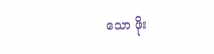သော ဖိုး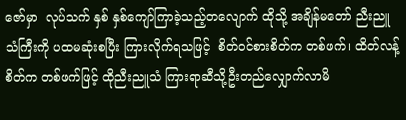ဇော်မှာ  လုပ်သက် နှစ် နှစ်ကျော်ကြာခဲ့သည့်တလျောက် ထိုသို့ အချိန်မတော် ညီးညူသံကြီးကို ပထမဆုံးစပြီး ကြားလိုက်ရသဖြင့်  စိတ်ဝင်စားစိတ်က တစ်ဖက်၊ ထိတ်လန့်စိတ်က တစ်ဖက်ဖြင့် ထိုညီးညူသံ ကြားရာဆီသို့ဦးတည်လျှောက်လာမိ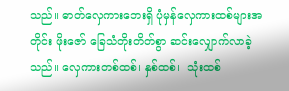သည်။ ဓာတ်လှေကားဘေးရှိ ပုံမှန်လှေကားထစ်များအတိုင်း ဖိုးဇော် ခြေသံတိုးတိတ်စွာ ဆင်းလျှောက်လာခဲ့သည်။ လှေကားတစ်ထစ်၊ နှစ်ထစ်၊  သုံးထစ်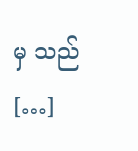မှ သည် […]